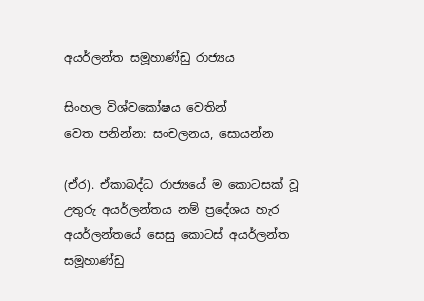අයර්ලන්ත සමූහාණ්ඩු රාජ්‍යය

සිංහල විශ්වකෝෂය වෙතින්
වෙත පනින්න: සංචලනය, සොයන්න

(ඒර). ඒකාබද්ධ රාජ්‍යයේ ම කොටසක් වූ උතුරු අයර්ලන්තය නම් ප්‍රදේශය හැර අයර්ලන්තයේ සෙසු කොටස් අයර්ලන්ත සමූහාණ්ඩු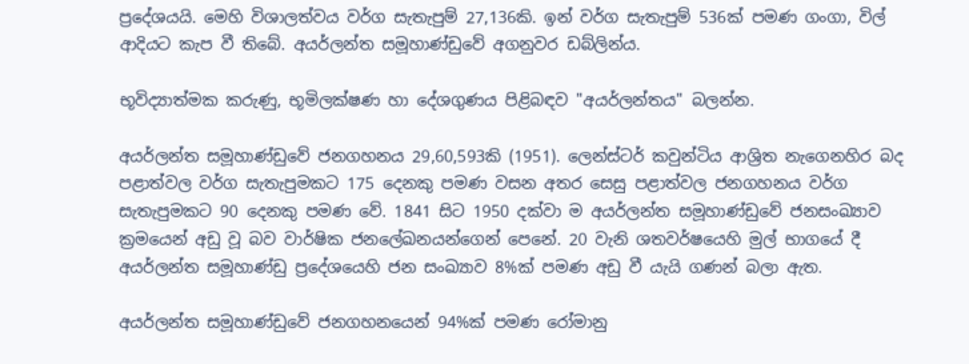ප්‍රදේශයයි. මෙහි විශාලත්වය වර්ග සැතැපුම් 27,136කි. ඉන් වර්ග සැතැපුම් 536ක් පමණ ගංගා, විල් ආදියට කැප වී තිබේ. අයර්ලන්ත සමූහාණ්ඩුවේ අගනුවර ඩබ්ලින්ය.

භූවිද්‍යාත්මක කරුණු, භූමිලක්ෂණ හා දේශගුණය පිළිබඳව "අයර්ලන්තය" බලන්න.

අයර්ලන්ත සමූහාණ්ඩුවේ ජනගහනය 29,60,593කි (1951). ලෙන්ස්ටර් කවුන්ටිය ආශ්‍රිත නැගෙනහිර බද පළාත්වල වර්ග සැතැපුමකට 175 දෙනකු පමණ වසන අතර සෙසු පළාත්වල ජනගහනය වර්ග සැතැපුමකට 90 දෙනකු පමණ වේ. 1841 සිට 1950 දක්වා ම අයර්ලන්ත සමූහාණ්ඩුවේ ජනසංඛ්‍යාව ක්‍රමයෙන් අඩු වූ බව වාර්ෂික ජනලේඛනයන්ගෙන් පෙනේ. 20 වැනි ශතවර්ෂයෙහි මුල් භාගයේ දී අයර්ලන්ත සමූහාණ්ඩු ප්‍රදේශයෙහි ජන සංඛ්‍යාව 8%ක් පමණ අඩු වී යැයි ගණන් බලා ඇත.

අයර්ලන්ත සමූහාණ්ඩුවේ ජනගහනයෙන් 94%ක් පමණ රෝමානු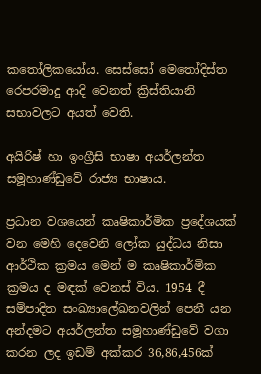කතෝලිකයෝය. සෙස්සෝ මෙතෝදිස්ත රෙපරමාදු ආදි වෙනත් ක්‍රිස්තියානි සභාවලට අයත් වෙති.

අයිරිෂ් හා ඉංග්‍රීසි භාෂා අයර්ලන්ත සමූහාණ්ඩුවේ රාජ්‍ය භාෂාය.

ප්‍රධාන වශයෙන් කෘෂිකාර්මික ප්‍රදේශයක් වන මෙහි දෙවෙනි ලෝක යුද්ධය නිසා ආර්ථික ක්‍රමය මෙන් ම කෘෂිකාර්මික ක්‍රමය ද මඳක් වෙනස් විය. 1954 දී සම්පාදිත සංඛ්‍යාලේඛනවලින් පෙනී යන අන්දමට අයර්ලන්ත සමූහාණ්ඩුවේ වගා කරන ලද ඉඩම් අක්කර 36,86,456ක්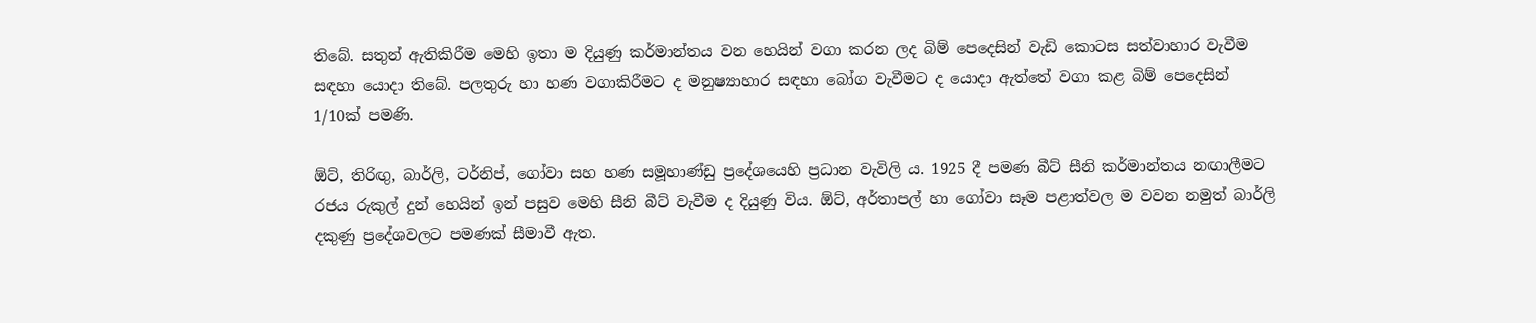තිබේ. සතුන් ඇතිකිරීම මෙහි ඉතා ම දියුණු කර්මාන්තය වන හෙයින් වගා කරන ලද බිම් පෙදෙසින් වැඩි කොටස සත්වාහාර වැවීම සඳහා යොදා තිබේ. පලතුරු හා හණ වගාකිරීමට ද මනුෂ්‍යාහාර සඳහා බෝග වැවීමට ද යොදා ඇත්තේ වගා කළ බිම් පෙදෙසින් 1/10ක් පමණි.

ඕට්, තිරිඟු, බාර්ලි, ටර්නිප්, ගෝවා සහ හණ සමූහාණ්ඩු ප්‍රදේශයෙහි ප්‍රධාන වැවිලි ය. 1925 දී පමණ බීට් සීනි කර්මාන්තය නඟාලීමට රජය රුකුල් දුන් හෙයින් ඉන් පසුව මෙහි සීනි බීට් වැවීම ද දියුණු විය. ඕට්, අර්තාපල් හා ගෝවා සෑම පළාත්වල ම වවන නමුත් බාර්ලි දකුණු ප්‍රදේශවලට පමණක් සීමාවී ඇත.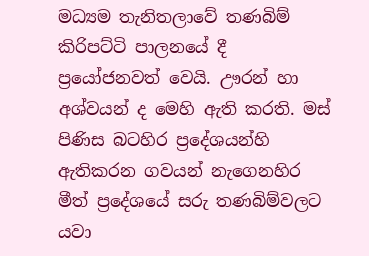මධ්‍යම තැනිතලාවේ තණබිම් කිරිපට්ටි පාලනයේ දී ප්‍රයෝජනවත් වෙයි. ඌරන් හා අශ්වයන් ද මෙහි ඇති කරති. මස් පිණිස බටහිර ප්‍රදේශයන්හි ඇතිකරන ගවයන් නැගෙනහිර මීත් ප්‍රදේශයේ සරු තණබිම්වලට යවා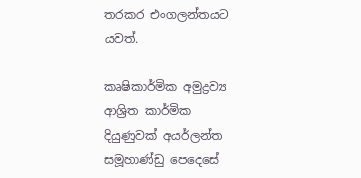තරකර එංගලන්තයට යවත්.

කෘෂිකාර්මික අමුද්‍රව්‍ය ආශ්‍රිත කාර්මික දියුණුවක් අයර්ලන්ත සමූහාණ්ඩු පෙදෙසේ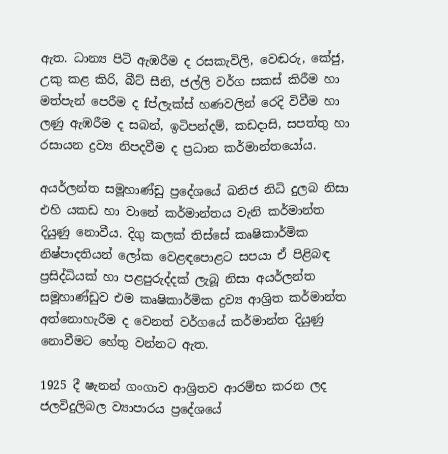ඇත. ධාන්‍ය පිටි ඇඹරීම ද රසකැවිලි, වෙඬරු, කේජු, උකු කළ කිරි, බීට් සීනි, ජල්ලි වර්ග සකස් කිරීම හා මත්පැන් පෙරීම ද fප්ලැක්ස් හණවලින් රෙදි විවීම හා ලණු ඇඹරීම ද සබන්, ඉටිපන්දම්, කඩදාසි, සපත්තු හා රසායන ද්‍රව්‍ය නිපදවීම ද ප්‍රධාන කර්මාන්තයෝය.

අයර්ලන්ත සමූහාණ්ඩු ප්‍රදේශයේ ඛනිජ නිධි දුලබ නිසා එහි යකඩ හා වානේ කර්මාන්තය වැනි කර්මාන්ත දියුණු නොවීය. දිගු කලක් තිස්සේ කෘෂිකාර්මික නිෂ්පාදතියන් ලෝක වෙළඳපොළට සපයා ඒ පිළිබඳ ප්‍රසිද්ධියක් හා පළපුරුද්දක් ලැබූ නිසා අයර්ලන්ත සමූහාණ්ඩුව එම කෘෂිකාර්මික ද්‍රව්‍ය ආශ්‍රිත කර්මාන්ත අත්නොහැරීම ද වෙනත් වර්ගයේ කර්මාන්ත දියුණු නොවීමට හේතු වන්නට ඇත.

1925 දී ෂැනන් ගංගාව ආශ්‍රිතව ආරම්භ කරන ලද ජලවිදුලිබල ව්‍යාපාරය ප්‍රදේශයේ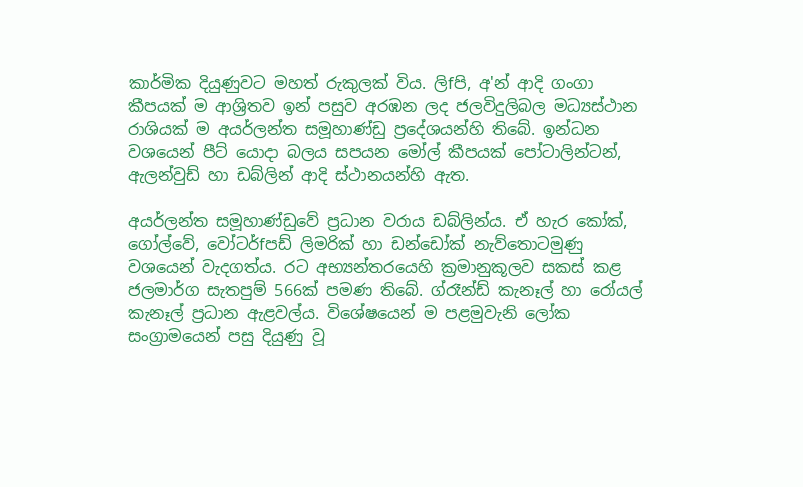කාර්මික දියුණුවට මහත් රුකුලක් විය. ලිfපි, අ'න් ආදි ගංගා කීපයක් ම ආශ්‍රිතව ඉන් පසුව අරඹන ලද ජලවිදුලිබල මධ්‍යස්ථාන රාශියක් ම අයර්ලන්ත සමූහාණ්ඩු ප්‍රදේශයන්හි තිබේ. ඉන්ධන වශයෙන් පීට් යොදා බලය සපයන මෝල් කීපයක් පෝටාලින්ටන්, ඇලන්වුඩ් හා ඩබ්ලින් ආදි ස්ථානයන්හි ඇත.

අයර්ලන්ත සමූහාණ්ඩුවේ ප්‍රධාන වරාය ඩබ්ලින්ය. ඒ හැර කෝක්, ගෝල්වේ, වෝටර්fපඩ් ලිමරික් හා ඩන්ඩෝක් නැව්තොටමුණු වශයෙන් වැදගත්ය. රට අභ්‍යන්තරයෙහි ක්‍රමානුකූලව සකස් කළ ජලමාර්ග සැතපුම් 566ක් පමණ තිබේ. ග්රෑන්ඩ් කැනෑල් හා රෝයල් කැනෑල් ප්‍රධාන ඇළවල්ය. විශේෂයෙන් ම පළමුවැනි ලෝක සංග්‍රාමයෙන් පසු දියුණු වූ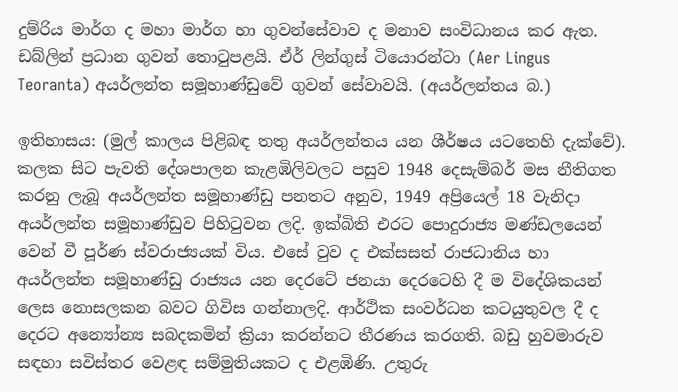දුම්රිය මාර්ග ද මහා මාර්ග හා ගුවන්සේවාව ද මනාව සංවිධානය කර ඇත. ඩබ්ලින් ප්‍රධාන ගුවන් තොටුපළයි. ඒර් ලින්ගුස් ටියොරන්ටා (Aer Lingus Teoranta) අයර්ලන්ත සමූහාණ්ඩුවේ ගුවන් සේවාවයි. (අයර්ලන්තය බ.)

ඉතිහාසය: (මුල් කාලය පිළිබඳ තතු අයර්ලන්ත‍ය යන ශීර්ෂය යටතෙහි දැක්වේ). කලක සිට පැවති දේශපාලන කැළඹිලිවලට පසුව 1948 දෙසැම්බර් මස නීතිගත කරනු ලැබූ අයර්ලන්ත සමූහාණ්ඩු පනතට අනුව, 1949 අප්‍රියෙල් 18 වැනිදා අයර්ලන්ත සමූහාණ්ඩුව පිහිටුවන ලදි. ඉක්බිති එරට පොදුරාජ්‍ය මණ්ඩලයෙන් වෙන් වී පූර්ණ ස්වරාජ්‍යයක් විය. එසේ වුව ද එක්සසත් රාජධානිය හා අයර්ලන්ත සමූහාණ්ඩු රාජ්‍යය යන දෙරටේ ජනයා දෙරටෙහි දී ම විදේශිකයන් ලෙස නොසලකන බවට ගිවිස ගන්නාලදි. ආර්ථික සංවර්ධන කටයුතුවල දී ද දෙරට ‍අන්‍යෝන්‍ය සබදකමින් ක්‍රියා කරන්නට තීරණය කරගති. බඩු හුවමාරුව සඳහා සවිස්තර වෙළඳ සම්මුතියකට ද එළඹිණි. උතුරු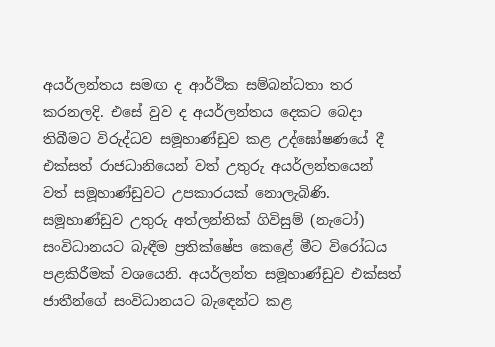අයර්ලන්තය සමඟ ද ආර්ථික සම්බන්ධතා තර කරනලදි. එසේ වුව ද අයර්ලන්තය දෙකට බෙදා තිබීමට විරුද්ධව සමූහාණ්ඩුව කළ උද්ඝෝෂණයේ දී එක්සත් රාජධානියෙන් වත් උතුරු අයර්ලන්තයෙන් වත් සමූහාණ්ඩුවට උපකාරයක් නොලැබිණි. සමූහාණ්ඩුව උතුරු අත්ලන්තික් ගිවිසුම් (නැටෝ) සංවිධානයට බැඳීම ප්‍රතික්ෂේප කෙළේ මීට විරෝධය පළකිරීමක් වශයෙනි. අයර්ලන්ත සමූහාණ්ඩුව එක්සත් ජාතීන්ගේ සංවිධානයට බැ‍ඳෙන්ට කළ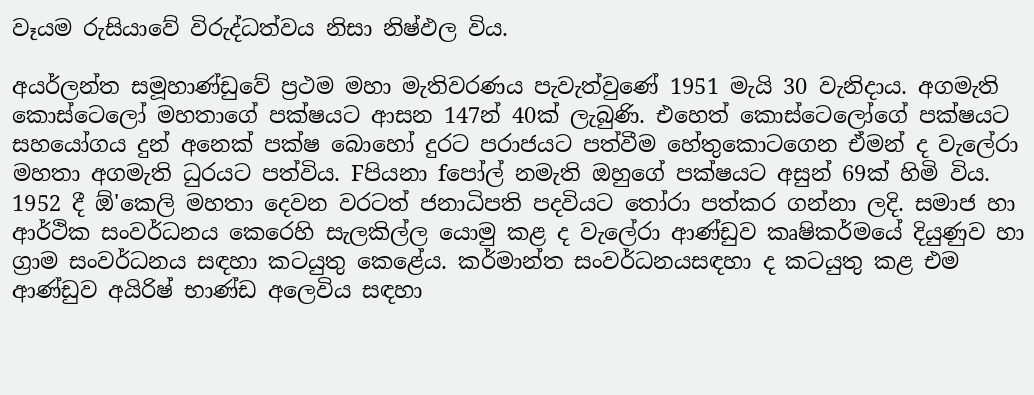වෑයම රුසියාවේ විරුද්ධත්වය නිසා නිෂ්ඵල විය.

අයර්ලන්ත සමූහාණ්ඩුවේ ප්‍රථම මහා මැතිවරණය පැවැත්වුණේ 1951 මැයි 30 වැනිදාය. අගමැති කොස්ටෙලෝ මහතාගේ පක්ෂයට ආසන 147න් 40ක් ලැබුණි. එහෙත් කොස්ටෙලෝගේ පක්ෂයට සහයෝගය දුන් අනෙක් පක්ෂ බොහෝ දුරට පරාජයට පත්වීම හේතුකොටගෙන ඒමන් ද වැලේරා මහතා අගමැති ධුරයට පත්විය. Fපියනා fපෝල් නමැති ඔහුගේ පක්ෂයට අසුන් 69ක් හිමි විය. 1952 දී ඕ'කෙලි මහතා දෙවන වරටත් ජනාධිපති පදවියට තෝරා පත්කර ගන්නා ලදි. සමාජ හා ආර්ථික සංවර්ධනය කෙරෙහි සැලකිල්ල යොමු කළ ද වැලේරා ආණ්ඩුව කෘෂිකර්මයේ දියුණුව හා ග්‍රාම සංවර්ධනය සඳහා කටයුතු කෙළේය. කර්මාන්ත සංවර්ධනයසඳහා ද කටයුතු කළ එම ආණ්ඩුව අයිරිෂ් භාණ්ඩ අලෙවිය සඳහා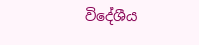විදේශීය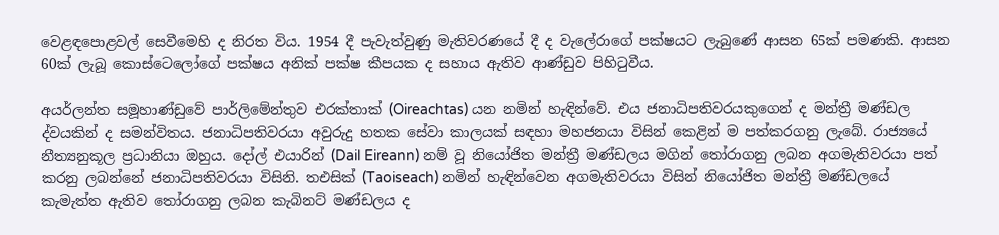වෙළඳපොළවල් සෙවීමෙහි ද නිරත විය. 1954 දී පැවැත්වුණු මැතිවරණයේ දී ද වැලේරාගේ පක්ෂයට ලැබුණේ ආසන 65ක් පමණකි. ආසන 60ක් ලැබූ කොස්ටෙලෝගේ පක්ෂය අනික් පක්ෂ කීපයක ද සහාය ඇතිව ආණ්ඩුව පිහිටුවීය.

අයර්ලන්ත සමූහාණ්ඩුවේ පාර්ලිමේන්තුව එරක්තාක් (Oireachtas) යන නමින් හැඳින්වේ. එය ජනාධිපතිවරයකුගෙන් ද මන්ත්‍රී මණ්ඩල ද්වයකින් ද සමන්විතය. ජනාධිපතිවරයා අවුරුදු හතක සේවා කාලයක් සඳහා මහජනයා විසින් කෙළින් ම පත්කරගනු ලැබේ. රාජ්‍යයේ නීත්‍යනුකූල ප්‍රධානියා ඔහුය. දෝල් එයාරින් (Dail Eireann) නම් වූ නියෝජිත මන්ත්‍රී මණ්ඩලය මගින් තෝරාගනු ලබන අගමැතිවරයා පත් කරනු ලබන්නේ ජනාධිපතිවරයා විසිනි. තඑසික් (Taoiseach) නමින් හැඳින්වෙන අගමැතිවරයා විසින් නියෝජිත මන්ත්‍රී මණ්ඩලයේ කැමැත්ත ඇතිව තෝරාගනු ලබන කැබිනට් මණ්ඩලය ද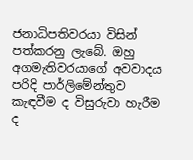ජනාධිපතිවරයා විසින් පත්කරනු ලැබේ. ඔහු අගමැතිවරයාගේ අවවාදය පරිදි පාර්ලිමේන්තුව කැඳවීම ද විසුරුවා හැරීම ද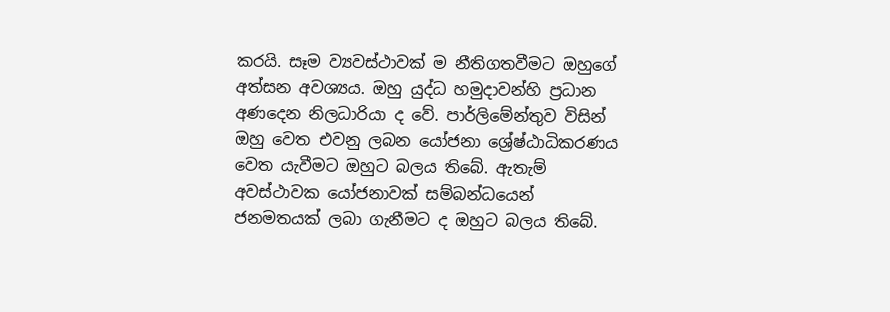කරයි. සෑම ව්‍යවස්ථාවක් ම නීතිගතවීමට ඔහුගේ අත්සන අවශ්‍යය. ඔහු යුද්ධ හමුදාවන්හි ප්‍රධාන අණදෙන නිලධාරියා ද වේ. පාර්ලිමේන්තුව විසින් ඔහු වෙත එවනු ලබන යෝජනා ශ්‍රේෂ්ඨාධිකරණය වෙත යැවීමට ඔහුට බලය තිබේ. ඇතැම් අවස්ථාවක යෝජනාවක් සම්බන්ධයෙන් ජනමතයක් ලබා ගැනීමට ද ඔහුට බලය තිබේ.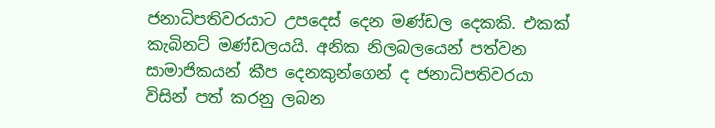ජනාධිපතිවරයාට උපදෙස් දෙන මණ්ඩල දෙකකි. එකක් කැබිනට් මණ්ඩලයයි. අනික නිලබලයෙන් පත්වන සාමාජිකයන් කීප දෙනකුන්ගෙන් ද ජනාධිපතිවරයා විසින් පත් කරනු ලබන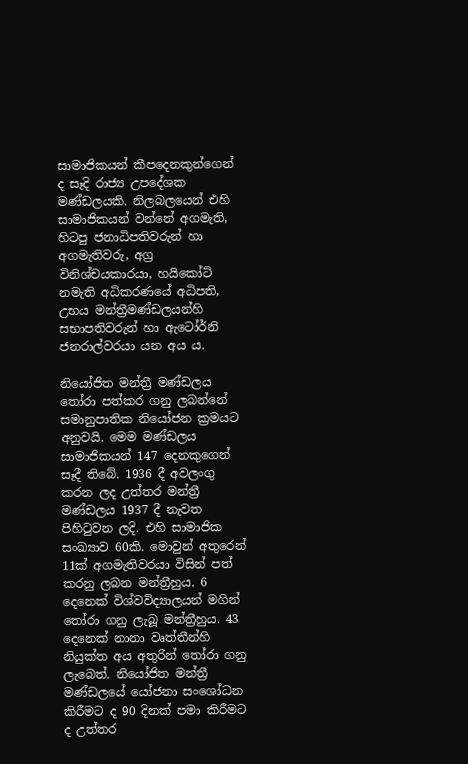සාමාජිකයන් කීපදෙනකුන්ගෙන් ද සෑදි රාජ්‍ය උපදේශක මණ්ඩලයකි. නිලබලයෙන් එහි සාමාජිකයන් වන්නේ අගමැති, හිටපු ජනාධිපතිවරුන් හා අගමැතිවරු, අග්‍ර විනිශ්චයකාරයා, හයිකෝට් නමැති අධිකරණයේ අධිපති, උභය මන්ත්‍රීමණ්ඩලයන්හි සභාපතිවරුන් හා ඇටෝර්නි ජනරාල්වරයා යන අය ය.

නියෝජිත මන්ත්‍රී මණ්ඩලය තෝරා පත්කර ගනු ලබන්නේ සමානුපාතික නියෝජන ක්‍රමයට අනුවයි. මෙම මණ්ඩලය සාමාජිකයන් 147 දෙනකුගෙන් සෑදී තිබේ. 1936 දී අවලංගු කරන ලද උත්තර මන්ත්‍රී මණ්ඩලය 1937 දී නැවත පිහිටුවන ලදි. එහි සාමාජික සංඛ්‍යාව 60කි. මොවුන් අතුරෙන් 11ක් අගමැතිවරයා විසින් පත් කරනු ලබන මන්ත්‍රීහුය. 6 දෙනෙක් විශ්වවිද්‍යාලයන් මගින් තෝරා ගනු ලැබූ මන්ත්‍රීහුය. 43 දෙනෙක් නානා වෘත්තීන්හි නියුක්ත අය අතුරින් තෝරා ගනු ලැබෙත්. නියෝජිත මන්ත්‍රී මණ්ඩලයේ යෝජනා සංශෝධන කිරීමට ද 90 දිනක් පමා කිරීමට ද උත්තර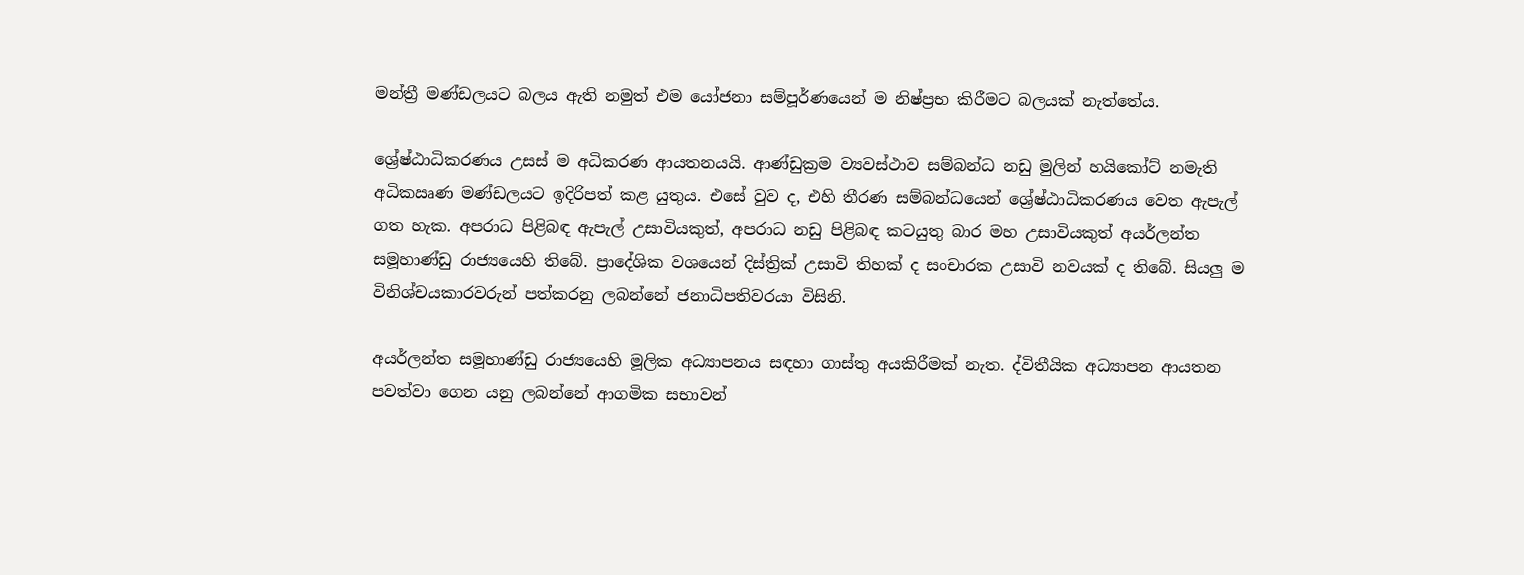මන්ත්‍රී මණ්ඩලයට බලය ඇති නමුත් එම යෝජනා සම්පූර්ණයෙන් ම නිෂ්ප්‍රභ කිරීමට බලයක් නැත්තේය.

ශ්‍රේෂ්ඨාධිකරණය උසස් ම අධිකරණ ආයතනයයි. ආණ්ඩුක්‍රම ව්‍යවස්ථාව සම්බන්ධ නඩු මුලින් හයිකෝට් නමැති අධිකඍණ මණ්ඩලයට ඉදිරිපත් කළ යුතුය. එසේ වුව ද, එහි තීරණ සම්බන්ධයෙන් ශ්‍රේෂ්ඨාධිකරණය වෙත ඇපැල් ගත හැක. අපරාධ පිළිබඳ ඇපැල් උසාවියකුත්, අපරාධ නඩු පිළිබඳ කටයුතු බාර මහ උසාවියකුත් අයර්ලන්ත සමූහාණ්ඩු රාජ්‍යයෙහි තිබේ. ප්‍රාදේශික වශයෙන් දිස්ත්‍රික් උසාවි තිහක් ද සංචාරක උසාවි නවයක් ද තිබේ. සියලු ම විනිශ්චයකාරවරුන් පත්කරනු ලබන්නේ ජනාධිපතිවරයා විසිනි.

අයර්ලන්ත සමූහාණ්ඩු රාජ්‍යයෙහි මූලික අධ්‍යාපනය සඳහා ගාස්තු අයකිරීමක් නැත. ද්විතීයික අධ්‍යාපන ආයතන පවත්වා ගෙන යනු ලබන්නේ ආගමික සභාවන්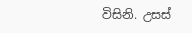විසිනි. උසස්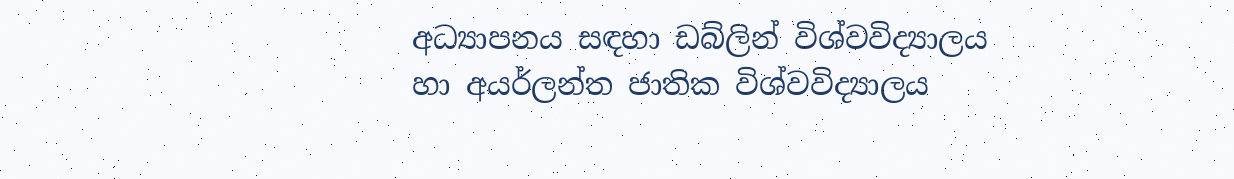අධ්‍යාපනය සඳහා ඩබ්ලින් විශ්වවිද්‍යාලය හා අයර්ලන්ත ජාතික විශ්වවිද්‍යාලය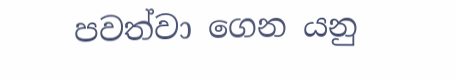පවත්වා ගෙන යනු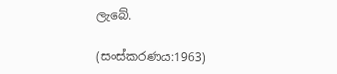ලැබේ.

(සංස්කරණය:1963)